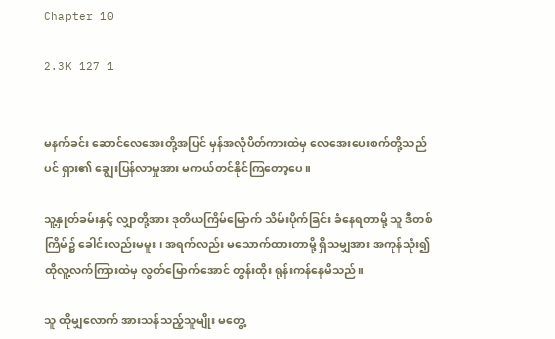Chapter 10

2.3K 127 1


မနက်ခင်း ဆောင်လေအေးတို့အပြင် မှန်အလုံပိတ်ကားထဲမှ လေအေးပေးစက်တို့သည်ပင် ရှား၏ ချွေးပြန်လာမှုအား မကယ်တင်နိုင်ကြတော့ပေ။

သူ့နှုတ်ခမ်းနှင့် လျှာတို့အား ဒုတိယကြိမ်မြောက် သိမ်းပိုက်ခြင်း ခံနေရတာမို့ သူ ဒီတစ်ကြိမ်၌ ခေါင်းလည်းမမူး၊ အရက်လည်း မသောက်ထားတာမို့ ရှိသမျှအား အကုန်သုံး၍ ထိုလူ့လက်ကြားထဲမှ လွတ်မြောက်အောင် တွန်းထိုး ရုန်းကန်နေမိသည်။

သူ ထိုမျှလောက် အားသန်သည့်သူမျိုး မတွေ့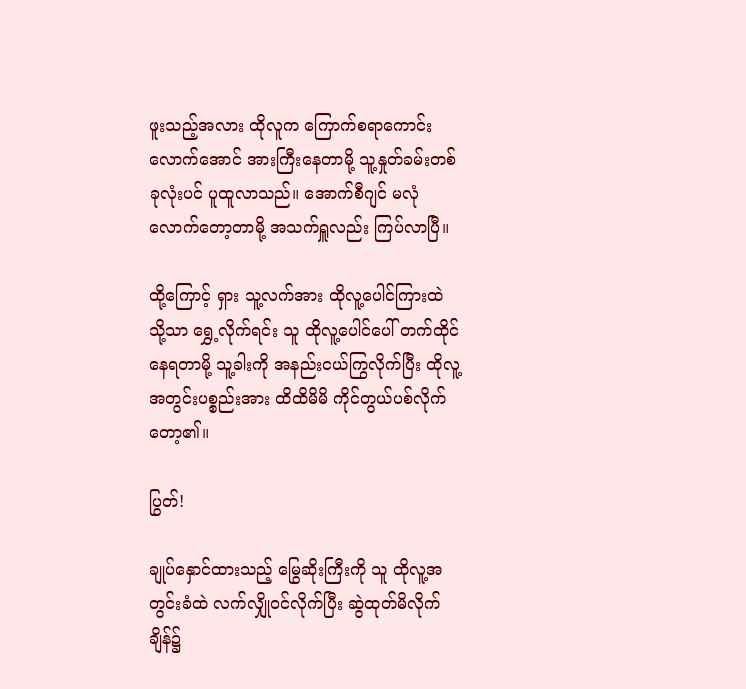ဖူးသည့်အလား ထိုလူက ကြောက်စရာကောင်းလောက်အောင် အားကြီးနေတာမို့ သူ့နှုတ်ခမ်းတစ်ခုလုံးပင် ပူထူလာသည်။ အောက်စီဂျင် မလုံလောက်တော့တာမို့ အသက်ရှူလည်း ကြပ်လာပြီ။

ထို့ကြောင့် ရှား သူ့လက်အား ထိုလူ့ပေါင်ကြားထဲသို့သာ ရွှေ့လိုက်ရင်း သူ ထိုလူ့ပေါင်ပေါ် တက်ထိုင်နေရတာမို့ သူ့ခါးကို အနည်းငယ်ကြွလိုက်ပြီး ထိုလူ့အတွင်းပစ္စည်းအား ထိထိမိမိ ကိုင်တွယ်ပစ်လိုက်တော့၏။

ပြွတ်!

ချုပ်နှောင်ထားသည့် မြွေဆိုးကြီးကို သူ ထိုလူ့အတွင်းခံထဲ လက်လျှိုဝင်လိုက်ပြီး ဆွဲထုတ်မိလိုက်ချိန်၌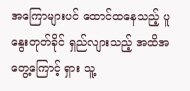အကြောများပင် ထောင်ထနေသည့် ပူနွေးတုတ်ခိုင် ရှည်လျားသည့် အထိအတွေ့ကြောင့် ရှား သူ့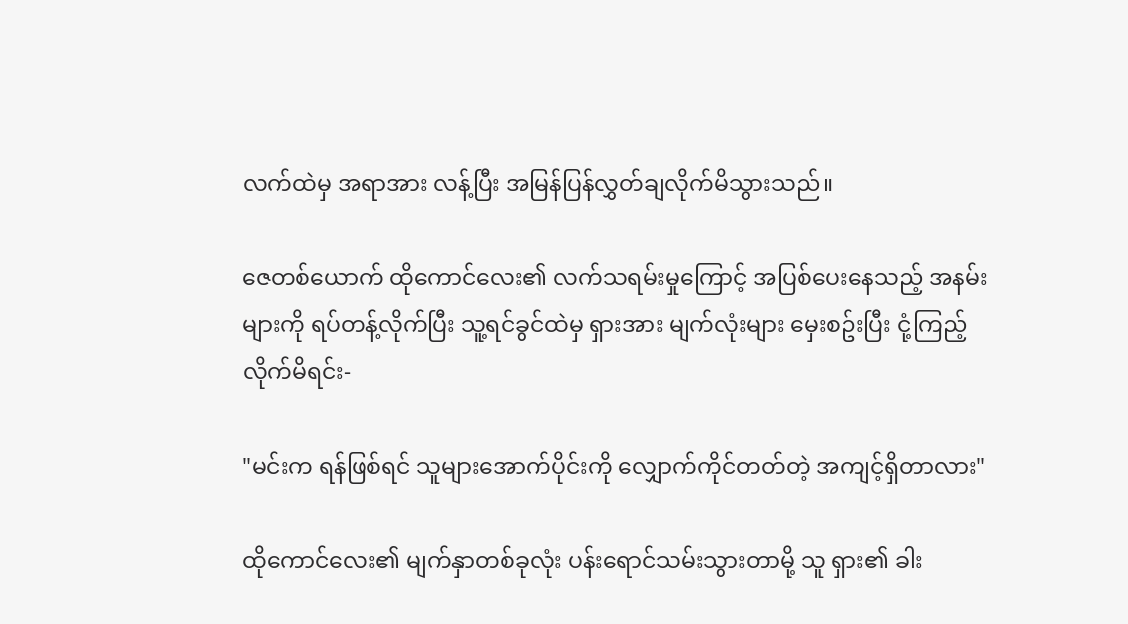လက်ထဲမှ အရာအား လန့်ပြီး အမြန်ပြန်လွှတ်ချလိုက်မိသွားသည်။

ဇေတစ်ယောက် ထိုကောင်လေး၏ လက်သရမ်းမှုကြောင့် အပြစ်ပေးနေသည့် အနမ်းများကို ရပ်တန့်လိုက်ပြီး သူ့ရင်ခွင်ထဲမှ ရှားအား မျက်လုံးများ မှေးစဥ်းပြီး ငုံ့ကြည့်လိုက်မိရင်း-

"မင်းက ရန်ဖြစ်ရင် သူများအောက်ပိုင်းကို လျှောက်ကိုင်တတ်တဲ့ အကျင့်ရှိတာလား"

ထိုကောင်လေး၏ မျက်နှာတစ်ခုလုံး ပန်းရောင်သမ်းသွားတာမို့ သူ ရှား၏ ခါး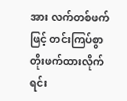အား လက်တစ်ဖက်ဖြင့် တင်းကြပ်စွာ တိုးဖက်ထားလိုက်ရင်း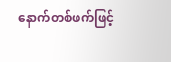နောက်တစ်ဖက်ဖြင့်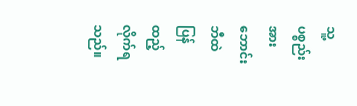သူ့ပစ္စည်းအား ဘောင်းဘီထဲ ပြန်ထည့်လိုက်ရသည်။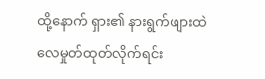ထို့နောက် ရှား၏ နားရွက်ဖျားထဲ လေမှုတ်ထုတ်လိုက်ရင်း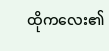ထိုကလေး၏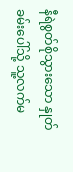နီရဲစွတ်စိုသွားသော နှုတ်ခမ်းပေါ်သို့ သူ့လက်မ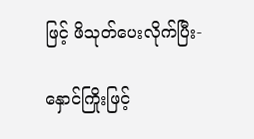ဖြင့် ဖိသုတ်ပေးလိုက်ပြီး-

နှောင်ကြိုးဖြင့်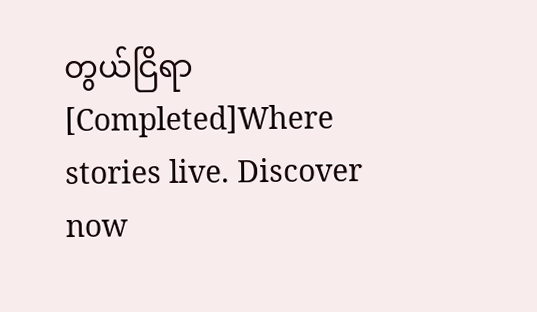တွယ်ငြိရာ [Completed]Where stories live. Discover now